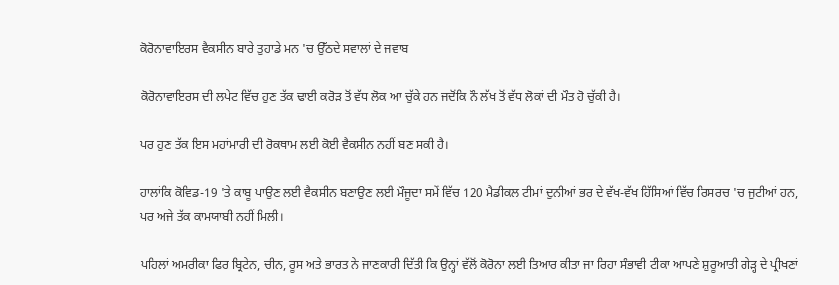ਕੋਰੋਨਾਵਾਇਰਸ ਵੈਕਸੀਨ ਬਾਰੇ ਤੁਹਾਡੇ ਮਨ 'ਚ ਉੱਠਦੇ ਸਵਾਲਾਂ ਦੇ ਜਵਾਬ

ਕੋਰੋਨਾਵਾਇਰਸ ਦੀ ਲਪੇਟ ਵਿੱਚ ਹੁਣ ਤੱਕ ਢਾਈ ਕਰੋੜ ਤੋਂ ਵੱਧ ਲੋਕ ਆ ਚੁੱਕੇ ਹਨ ਜਦੋਂਕਿ ਨੌ ਲੱਖ ਤੋਂ ਵੱਧ ਲੋਕਾਂ ਦੀ ਮੌਤ ਹੋ ਚੁੱਕੀ ਹੈ।

ਪਰ ਹੁਣ ਤੱਕ ਇਸ ਮਹਾਂਮਾਰੀ ਦੀ ਰੋਕਥਾਮ ਲਈ ਕੋਈ ਵੈਕਸੀਨ ਨਹੀਂ ਬਣ ਸਕੀ ਹੈ।

ਹਾਲਾਂਕਿ ਕੋਵਿਡ-19 'ਤੇ ਕਾਬੂ ਪਾਉਣ ਲਈ ਵੈਕਸੀਨ ਬਣਾਉਣ ਲਈ ਮੌਜੂਦਾ ਸਮੇਂ ਵਿੱਚ 120 ਮੈਡੀਕਲ ਟੀਮਾਂ ਦੁਨੀਆਂ ਭਰ ਦੇ ਵੱਖ-ਵੱਖ ਹਿੱਸਿਆਂ ਵਿੱਚ ਰਿਸਰਚ 'ਚ ਜੁਟੀਆਂ ਹਨ, ਪਰ ਅਜੇ ਤੱਕ ਕਾਮਯਾਬੀ ਨਹੀਂ ਮਿਲੀ।

ਪਹਿਲਾਂ ਅਮਰੀਕਾ ਫਿਰ ਬ੍ਰਿਟੇਨ, ਚੀਨ, ਰੂਸ ਅਤੇ ਭਾਰਤ ਨੇ ਜਾਣਕਾਰੀ ਦਿੱਤੀ ਕਿ ਉਨ੍ਹਾਂ ਵੱਲੋਂ ਕੋਰੋਨਾ ਲਈ ਤਿਆਰ ਕੀਤਾ ਜਾ ਰਿਹਾ ਸੰਭਾਵੀ ਟੀਕਾ ਆਪਣੇ ਸ਼ੁਰੂਆਤੀ ਗੇੜ੍ਹ ਦੇ ਪ੍ਰੀਖਣਾਂ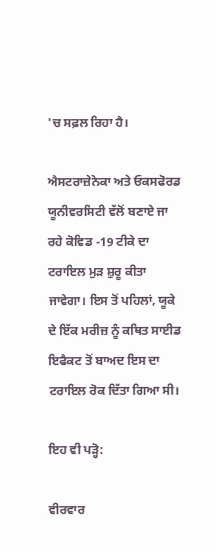'ਚ ਸਫ਼ਲ ਰਿਹਾ ਹੈ।

ਐਸਟਰਾਜ਼ੇਨੇਕਾ ਅਤੇ ਓਕਸਫੋਰਡ ਯੂਨੀਵਰਸਿਟੀ ਵੱਲੋਂ ਬਣਾਏ ਜਾ ਰਹੇ ਕੋਵਿਡ -19 ਟੀਕੇ ਦਾ ਟਰਾਇਲ ਮੁੜ ਸ਼ੁਰੂ ਕੀਤਾ ਜਾਵੇਗਾ। ਇਸ ਤੋਂ ਪਹਿਲਾਂ, ਯੂਕੇ ਦੇ ਇੱਕ ਮਰੀਜ਼ ਨੂੰ ਕਥਿਤ ਸਾਈਡ ਇਫੈਕਟ ਤੋਂ ਬਾਅਦ ਇਸ ਦਾ ਟਰਾਇਲ ਰੋਕ ਦਿੱਤਾ ਗਿਆ ਸੀ।

ਇਹ ਵੀ ਪੜ੍ਹੋ:

ਵੀਰਵਾਰ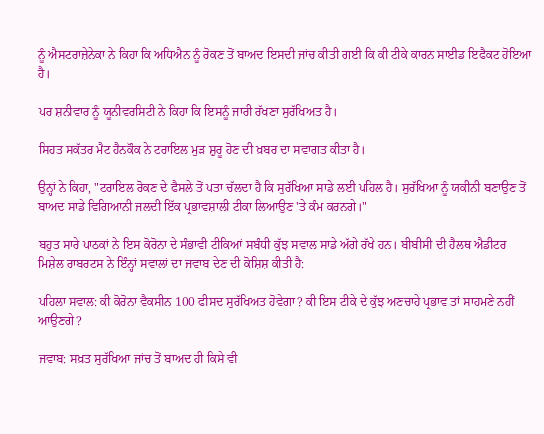ਨੂੰ ਐਸਟਰਾਜ਼ੇਨੇਕਾ ਨੇ ਕਿਹਾ ਕਿ ਅਧਿਐਨ ਨੂੰ ਰੋਕਣ ਤੋਂ ਬਾਅਦ ਇਸਦੀ ਜਾਂਚ ਕੀਤੀ ਗਈ ਕਿ ਕੀ ਟੀਕੇ ਕਾਰਨ ਸਾਈਡ ਇਫੈਕਟ ਹੋਇਆ ਹੈ।

ਪਰ ਸ਼ਨੀਵਾਰ ਨੂੰ ਯੂਨੀਵਰਸਿਟੀ ਨੇ ਕਿਹਾ ਕਿ ਇਸਨੂੰ ਜਾਰੀ ਰੱਖਣਾ ਸੁਰੱਖਿਅਤ ਹੈ।

ਸਿਹਤ ਸਕੱਤਰ ਮੈਟ ਹੈਨਕੌਕ ਨੇ ਟਰਾਇਲ ਮੁੜ ਸ਼ੁਰੂ ਹੋਣ ਦੀ ਖ਼ਬਰ ਦਾ ਸਵਾਗਤ ਕੀਤਾ ਹੈ।

ਉਨ੍ਹਾਂ ਨੇ ਕਿਹਾ, "ਟਰਾਇਲ ਰੋਕਣ ਦੇ ਫੈਸਲੇ ਤੋਂ ਪਤਾ ਚੱਲਦਾ ਹੈ ਕਿ ਸੁਰੱਖਿਆ ਸਾਡੇ ਲਈ ਪਹਿਲ ਹੈ। ਸੁਰੱਖਿਆ ਨੂੰ ਯਕੀਨੀ ਬਣਾਉਣ ਤੋਂ ਬਾਅਦ ਸਾਡੇ ਵਿਗਿਆਨੀ ਜਲਦੀ ਇੱਕ ਪ੍ਰਭਾਵਸ਼ਾਲੀ ਟੀਕਾ ਲਿਆਉਣ 'ਤੇ ਕੰਮ ਕਰਨਗੇ।"

ਬਹੁਤ ਸਾਰੇ ਪਾਠਕਾਂ ਨੇ ਇਸ ਕੋਰੋਨਾ ਦੇ ਸੰਭਾਵੀ ਟੀਕਿਆਂ ਸਬੰਧੀ ਕੁੱਝ ਸਵਾਲ ਸਾਡੇ ਅੱਗੇ ਰੱਖੇ ਹਨ। ਬੀਬੀਸੀ ਦੀ ਹੈਲਥ ਐਡੀਟਰ ਮਿਸ਼ੇਲ ਰਾਬਰਟਸ ਨੇ ਇੰਨ੍ਹਾਂ ਸਵਾਲਾਂ ਦਾ ਜਵਾਬ ਦੇਣ ਦੀ ਕੋਸ਼ਿਸ਼ ਕੀਤੀ ਹੈ:

ਪਹਿਲਾ ਸਵਾਲ: ਕੀ ਕੋਰੋਨਾ ਵੈਕਸੀਨ 100 ਫੀਸਦ ਸੁਰੱਖਿਅਤ ਹੋਵੇਗਾ? ਕੀ ਇਸ ਟੀਕੇ ਦੇ ਕੁੱਝ ਅਣਚਾਹੇ ਪ੍ਰਭਾਵ ਤਾਂ ਸਾਹਮਣੇ ਨਹੀਂ ਆਉਣਗੇ?

ਜਵਾਬ: ਸਖ਼ਤ ਸੁਰੱਖਿਆ ਜਾਂਚ ਤੋਂ ਬਾਅਦ ਹੀ ਕਿਸੇ ਵੀ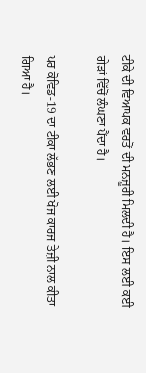ਟੀਕੇ ਦੀ ਵਿਆਪਕ ਵਰਤੋਂ ਦੀ ਮਨਜ਼ੂਰੀ ਮਿਲਦੀ ਹੈ। ਇਸ ਲਈ ਕਈ ਗੇੜਾਂ ਵਿੱਚੋਂ ਲੰਘਣਾ ਪੈਂਦਾ ਹੈ।

ਪਰ ਕੋਵਿਡ-19 ਦਾ ਟੀਕਾ ਲੱਭਣ ਲਈ ਖੋਜ ਕਾਰਜ ਤੇਜ਼ੀ ਨਾਲ ਕੀਤਾ ਗਿਆ ਹੈ।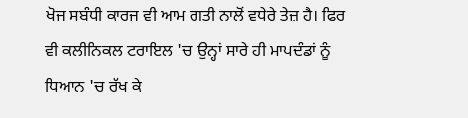ਖੋਜ ਸਬੰਧੀ ਕਾਰਜ ਵੀ ਆਮ ਗਤੀ ਨਾਲੋਂ ਵਧੇਰੇ ਤੇਜ਼ ਹੈ। ਫਿਰ ਵੀ ਕਲੀਨਿਕਲ ਟਰਾਇਲ 'ਚ ਉਨ੍ਹਾਂ ਸਾਰੇ ਹੀ ਮਾਪਦੰਡਾਂ ਨੂੰ ਧਿਆਨ 'ਚ ਰੱਖ ਕੇ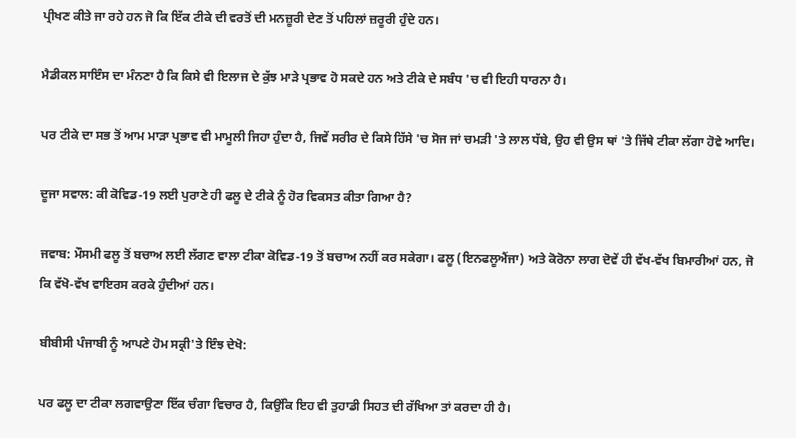ਪ੍ਰੀਖਣ ਕੀਤੇ ਜਾ ਰਹੇ ਹਨ ਜੋ ਕਿ ਇੱਕ ਟੀਕੇ ਦੀ ਵਰਤੋਂ ਦੀ ਮਨਜ਼ੂਰੀ ਦੇਣ ਤੋਂ ਪਹਿਲਾਂ ਜ਼ਰੂਰੀ ਹੁੰਦੇ ਹਨ।

ਮੈਡੀਕਲ ਸਾਇੰਸ ਦਾ ਮੰਨਣਾ ਹੈ ਕਿ ਕਿਸੇ ਵੀ ਇਲਾਜ ਦੇ ਕੁੱਝ ਮਾੜੇ ਪ੍ਰਭਾਵ ਹੋ ਸਕਦੇ ਹਨ ਅਤੇ ਟੀਕੇ ਦੇ ਸਬੰਧ 'ਚ ਵੀ ਇਹੀ ਧਾਰਨਾ ਹੈ।

ਪਰ ਟੀਕੇ ਦਾ ਸਭ ਤੋਂ ਆਮ ਮਾੜਾ ਪ੍ਰਭਾਵ ਵੀ ਮਾਮੂਲੀ ਜਿਹਾ ਹੁੰਦਾ ਹੈ, ਜਿਵੇਂ ਸਰੀਰ ਦੇ ਕਿਸੇ ਹਿੱਸੇ 'ਚ ਸੋਜ ਜਾਂ ਚਮੜੀ 'ਤੇ ਲਾਲ ਧੱਬੇ, ਉਹ ਵੀ ਉਸ ਥਾਂ 'ਤੇ ਜਿੱਥੇ ਟੀਕਾ ਲੱਗਾ ਹੋਵੇ ਆਦਿ।

ਦੂਜਾ ਸਵਾਲ: ਕੀ ਕੋਵਿਡ-19 ਲਈ ਪੁਰਾਣੇ ਹੀ ਫਲੂ ਦੇ ਟੀਕੇ ਨੂੰ ਹੋਰ ਵਿਕਸਤ ਕੀਤਾ ਗਿਆ ਹੈ?

ਜਵਾਬ: ਮੌਸਮੀ ਫਲੂ ਤੋਂ ਬਚਾਅ ਲਈ ਲੱਗਣ ਵਾਲਾ ਟੀਕਾ ਕੋਵਿਡ-19 ਤੋਂ ਬਚਾਅ ਨਹੀਂ ਕਰ ਸਕੇਗਾ। ਫਲੂ (ਇਨਫਲੂਐਂਜਾ) ਅਤੇ ਕੋਰੋਨਾ ਲਾਗ ਦੋਵੇਂ ਹੀ ਵੱਖ-ਵੱਖ ਬਿਮਾਰੀਆਂ ਹਨ, ਜੋ ਕਿ ਵੱਖੋ-ਵੱਖ ਵਾਇਰਸ ਕਰਕੇ ਹੁੰਦੀਆਂ ਹਨ।

ਬੀਬੀਸੀ ਪੰਜਾਬੀ ਨੂੰ ਆਪਣੇ ਹੋਮ ਸਕ੍ਰੀ'ਤੇ ਇੰਝ ਦੇਖੋ:

ਪਰ ਫਲੂ ਦਾ ਟੀਕਾ ਲਗਵਾਉਣਾ ਇੱਕ ਚੰਗਾ ਵਿਚਾਰ ਹੈ, ਕਿਉਂਕਿ ਇਹ ਵੀ ਤੁਹਾਡੀ ਸਿਹਤ ਦੀ ਰੱਖਿਆ ਤਾਂ ਕਰਦਾ ਹੀ ਹੈ।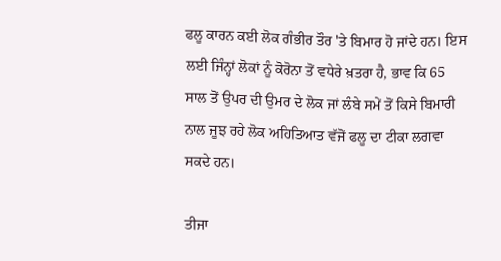ਫਲੂ ਕਾਰਨ ਕਈ ਲੋਕ ਗੰਭੀਰ ਤੌਰ 'ਤੇ ਬਿਮਾਰ ਹੋ ਜਾਂਦੇ ਹਨ। ਇਸ ਲਈ ਜਿੰਨ੍ਹਾਂ ਲੋਕਾਂ ਨੂੰ ਕੋਰੋਨਾ ਤੋਂ ਵਧੇਰੇ ਖ਼ਤਰਾ ਹੈ, ਭਾਵ ਕਿ 65 ਸਾਲ ਤੋਂ ਉਪਰ ਦੀ ਉਮਰ ਦੇ ਲੋਕ ਜਾਂ ਲੰਬੇ ਸਮੇਂ ਤੋਂ ਕਿਸੇ ਬਿਮਾਰੀ ਨਾਲ ਜੂਝ ਰਹੇ ਲੋਕ ਅਹਿਤਿਆਤ ਵੱਜੋਂ ਫਲੂ ਦਾ ਟੀਕਾ ਲਗਵਾ ਸਕਦੇ ਹਨ।

ਤੀਜਾ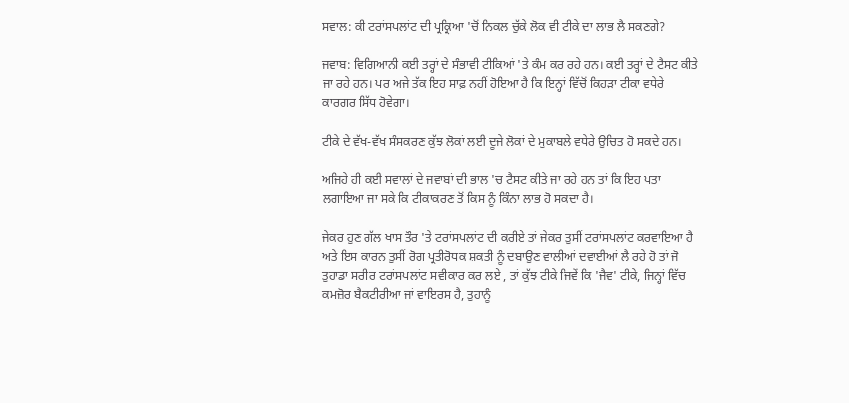ਸਵਾਲ: ਕੀ ਟਰਾਂਸਪਲਾਂਟ ਦੀ ਪ੍ਰਕ੍ਰਿਆ 'ਚੋਂ ਨਿਕਲ ਚੁੱਕੇ ਲੋਕ ਵੀ ਟੀਕੇ ਦਾ ਲਾਭ ਲੈ ਸਕਣਗੇ?

ਜਵਾਬ: ਵਿਗਿਆਨੀ ਕਈ ਤਰ੍ਹਾਂ ਦੇ ਸੰਭਾਵੀ ਟੀਕਿਆਂ 'ਤੇ ਕੰਮ ਕਰ ਰਹੇ ਹਨ। ਕਈ ਤਰ੍ਹਾਂ ਦੇ ਟੈਸਟ ਕੀਤੇ ਜਾ ਰਹੇ ਹਨ। ਪਰ ਅਜੇ ਤੱਕ ਇਹ ਸਾਫ਼ ਨਹੀਂ ਹੋਇਆ ਹੈ ਕਿ ਇਨ੍ਹਾਂ ਵਿੱਚੋਂ ਕਿਹੜਾ ਟੀਕਾ ਵਧੇਰੇ ਕਾਰਗਰ ਸਿੱਧ ਹੋਵੇਗਾ।

ਟੀਕੇ ਦੇ ਵੱਖ-ਵੱਖ ਸੰਸਕਰਣ ਕੁੱਝ ਲੋਕਾਂ ਲਈ ਦੂਜੇ ਲੋਕਾਂ ਦੇ ਮੁਕਾਬਲੇ ਵਧੇਰੇ ਉਚਿਤ ਹੋ ਸਕਦੇ ਹਨ।

ਅਜਿਹੇ ਹੀ ਕਈ ਸਵਾਲਾਂ ਦੇ ਜਵਾਬਾਂ ਦੀ ਭਾਲ 'ਚ ਟੈਸਟ ਕੀਤੇ ਜਾ ਰਹੇ ਹਨ ਤਾਂ ਕਿ ਇਹ ਪਤਾ ਲਗਾਇਆ ਜਾ ਸਕੇ ਕਿ ਟੀਕਾਕਰਣ ਤੋਂ ਕਿਸ ਨੂੰ ਕਿੰਨਾ ਲਾਭ ਹੋ ਸਕਦਾ ਹੈ।

ਜੇਕਰ ਹੁਣ ਗੱਲ ਖਾਸ ਤੌਰ 'ਤੇ ਟਰਾਂਸਪਲਾਂਟ ਦੀ ਕਰੀਏ ਤਾਂ ਜੇਕਰ ਤੁਸੀਂ ਟਰਾਂਸਪਲਾਂਟ ਕਰਵਾਇਆ ਹੈ ਅਤੇ ਇਸ ਕਾਰਨ ਤੁਸੀਂ ਰੋਗ ਪ੍ਰਤੀਰੋਧਕ ਸ਼ਕਤੀ ਨੂੰ ਦਬਾਉਣ ਵਾਲੀਆਂ ਦਵਾਈਆਂ ਲੈ ਰਹੇ ਹੋ ਤਾਂ ਜੋ ਤੁਹਾਡਾ ਸਰੀਰ ਟਰਾਂਸਪਲਾਂਟ ਸਵੀਕਾਰ ਕਰ ਲਏ , ਤਾਂ ਕੁੱਝ ਟੀਕੇ ਜਿਵੇਂ ਕਿ 'ਜੈਵ' ਟੀਕੇ, ਜਿਨ੍ਹਾਂ ਵਿੱਚ ਕਮਜ਼ੋਰ ਬੈਕਟੀਰੀਆ ਜਾਂ ਵਾਇਰਸ ਹੈ, ਤੁਹਾਨੂੰ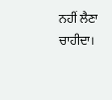ਨਹੀਂ ਲੈਣਾ ਚਾਹੀਦਾ।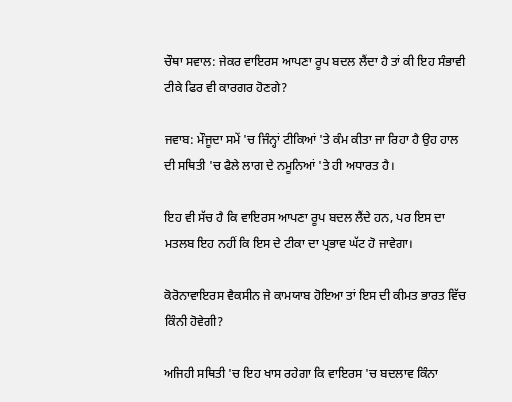ਚੌਥਾ ਸਵਾਲ: ਜੇਕਰ ਵਾਇਰਸ ਆਪਣਾ ਰੂਪ ਬਦਲ ਲੈਂਦਾ ਹੈ ਤਾਂ ਕੀ ਇਹ ਸੰਭਾਵੀ ਟੀਕੇ ਫਿਰ ਵੀ ਕਾਰਗਰ ਹੋਣਗੇ?

ਜਵਾਬ: ਮੌਜੂਦਾ ਸਮੇਂ 'ਚ ਜਿੰਨ੍ਹਾਂ ਟੀਕਿਆਂ 'ਤੇ ਕੰਮ ਕੀਤਾ ਜਾ ਰਿਹਾ ਹੈ ਉਹ ਹਾਲ ਦੀ ਸਥਿਤੀ 'ਚ ਫੈਲੇ ਲਾਗ ਦੇ ਨਮੂਨਿਆਂ 'ਤੇ ਹੀ ਅਧਾਰਤ ਹੈ।

ਇਹ ਵੀ ਸੱਚ ਹੈ ਕਿ ਵਾਇਰਸ ਆਪਣਾ ਰੂਪ ਬਦਲ ਲੈਂਦੇ ਹਨ, ਪਰ ਇਸ ਦਾ ਮਤਲਬ ਇਹ ਨਹੀਂ ਕਿ ਇਸ ਦੇ ਟੀਕਾ ਦਾ ਪ੍ਰਭਾਵ ਘੱਟ ਹੋ ਜਾਵੇਗਾ।

ਕੋਰੋਨਾਵਾਇਰਸ ਵੈਕਸੀਨ ਜੇ ਕਾਮਯਾਬ ਹੋਇਆ ਤਾਂ ਇਸ ਦੀ ਕੀਮਤ ਭਾਰਤ ਵਿੱਚ ਕਿੰਨੀ ਹੋਵੇਗੀ?

ਅਜਿਹੀ ਸਥਿਤੀ 'ਚ ਇਹ ਖਾਸ ਰਹੇਗਾ ਕਿ ਵਾਇਰਸ 'ਚ ਬਦਲਾਵ ਕਿੰਨਾ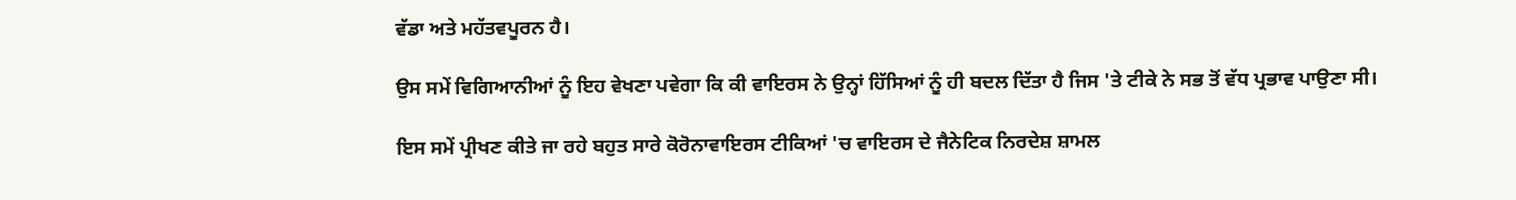ਵੱਡਾ ਅਤੇ ਮਹੱਤਵਪੂਰਨ ਹੈ।

ਉਸ ਸਮੇਂ ਵਿਗਿਆਨੀਆਂ ਨੂੰ ਇਹ ਵੇਖਣਾ ਪਵੇਗਾ ਕਿ ਕੀ ਵਾਇਰਸ ਨੇ ਉਨ੍ਹਾਂ ਹਿੱਸਿਆਂ ਨੂੰ ਹੀ ਬਦਲ ਦਿੱਤਾ ਹੈ ਜਿਸ 'ਤੇ ਟੀਕੇ ਨੇ ਸਭ ਤੋਂ ਵੱਧ ਪ੍ਰਭਾਵ ਪਾਉਣਾ ਸੀ।

ਇਸ ਸਮੇਂ ਪ੍ਰੀਖਣ ਕੀਤੇ ਜਾ ਰਹੇ ਬਹੁਤ ਸਾਰੇ ਕੋਰੋਨਾਵਾਇਰਸ ਟੀਕਿਆਂ 'ਚ ਵਾਇਰਸ ਦੇ ਜੈਨੇਟਿਕ ਨਿਰਦੇਸ਼ ਸ਼ਾਮਲ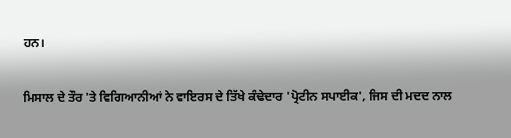ਹਨ।

ਮਿਸਾਲ ਦੇ ਤੌਰ 'ਤੇ ਵਿਗਿਆਨੀਆਂ ਨੇ ਵਾਇਰਸ ਦੇ ਤਿੱਖੇ ਕੰਢੇਦਾਰ 'ਪ੍ਰੋਟੀਨ ਸਪਾਈਕ', ਜਿਸ ਦੀ ਮਦਦ ਨਾਲ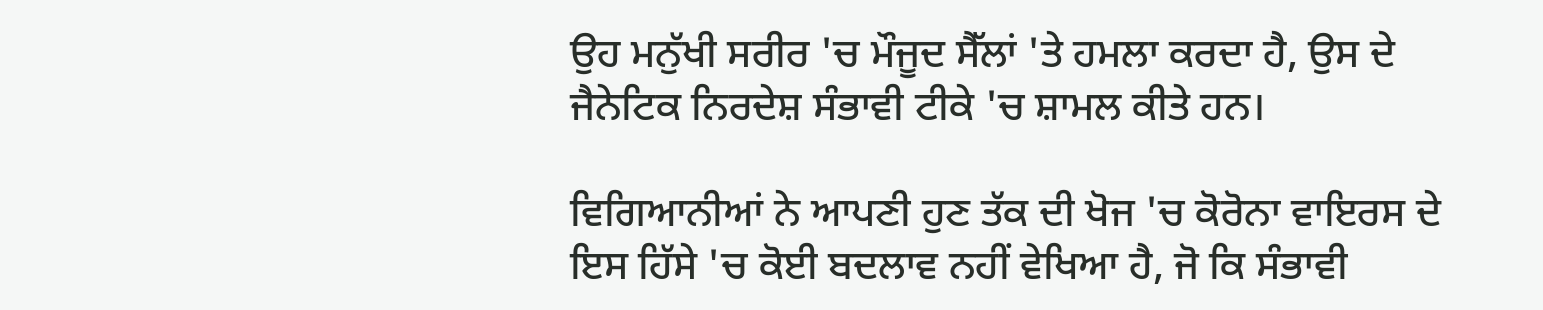ਉਹ ਮਨੁੱਖੀ ਸਰੀਰ 'ਚ ਮੌਜੂਦ ਸੈੱਲਾਂ 'ਤੇ ਹਮਲਾ ਕਰਦਾ ਹੈ, ਉਸ ਦੇ ਜੈਨੇਟਿਕ ਨਿਰਦੇਸ਼ ਸੰਭਾਵੀ ਟੀਕੇ 'ਚ ਸ਼ਾਮਲ ਕੀਤੇ ਹਨ।

ਵਿਗਿਆਨੀਆਂ ਨੇ ਆਪਣੀ ਹੁਣ ਤੱਕ ਦੀ ਖੋਜ 'ਚ ਕੋਰੋਨਾ ਵਾਇਰਸ ਦੇ ਇਸ ਹਿੱਸੇ 'ਚ ਕੋਈ ਬਦਲਾਵ ਨਹੀਂ ਵੇਖਿਆ ਹੈ, ਜੋ ਕਿ ਸੰਭਾਵੀ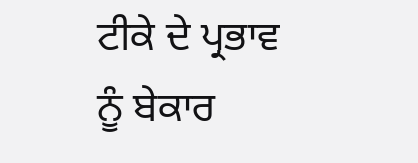ਟੀਕੇ ਦੇ ਪ੍ਰਭਾਵ ਨੂੰ ਬੇਕਾਰ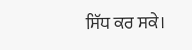ਸਿੱਧ ਕਰ ਸਕੇ।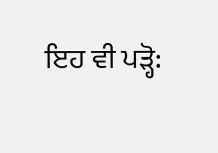ਇਹ ਵੀ ਪੜ੍ਹੋ: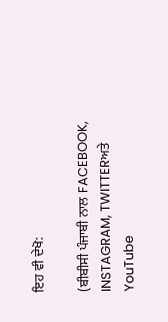ਇਹ ਵੀ ਦੇਖੋ:

(ਬੀਬੀਸੀ ਪੰਜਾਬੀ ਨਾਲ FACEBOOK, INSTAGRAM, TWITTERਅਤੇ YouTube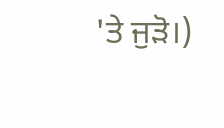'ਤੇ ਜੁੜੋ।)